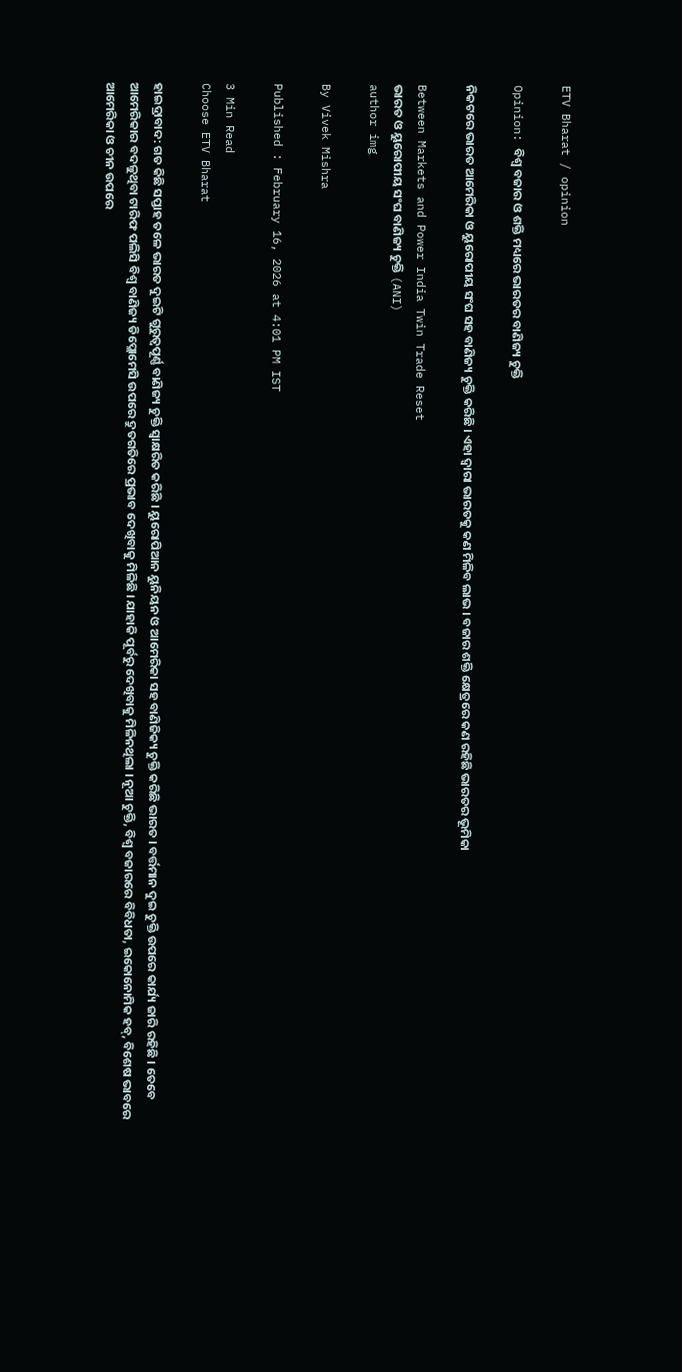ETV Bharat / opinion

Opinion: ବିଶ୍ବ ବଜାର ଓ ଶକ୍ତି ମଧ୍ୟରେ ଭାରତର ବାଣିଜ୍ୟ ଚୁକ୍ତି

ନିକଟରେ ଭାରତ ଆମେରିକା ଓ ୟୁରୋପୀୟ ସଂଘ ସହ ବାଣିଜ୍ୟ ଚୁକ୍ତି କରିଛି । ଏହା ଦ୍ବାରା ଭାରତକୁ କଣ ମିଳିବ ଲାଭ । ବଜାର ଶକ୍ତି କ୍ଷେତ୍ରରେ କଣ ରହିଛି ଭାରତର ଭୂମିକା

Between Markets and Power India Twin Trade Reset
ଭାରତ ଓ ୟୁରୋପୀୟ ସଂଘ ବାଣିଜ୍ୟ ଚୁକ୍ତି (ANI)
author img

By Vivek Mishra

Published : February 16, 2026 at 4:01 PM IST

3 Min Read
Choose ETV Bharat

ହାଇଦ୍ରାବାଦ: ଗତ କିଛି ସପ୍ତାହ ତଳେ ଭାରତ ଦୁଇଟି ଗୁରୁତ୍ବପୂର୍ଣ୍ଣ ବାଣିଜ୍ୟ ଚୁକ୍ତି ସ୍ବାକ୍ଷରିତ କରିଛି । ୟୁରୋପିଆନ ୟୁନିୟନ ଓ ଆମେରିକା ସହ ବାଣିଜିକ୍ୟ ଚୁକ୍ତି କରିଛି ଭାରତ । ବର୍ତ୍ତମାନ ଦୁଇ ଚୁକ୍ତି ଉପରେ କାର୍ଯ୍ୟ ଜାରି ରହିଛି । ତେବେ ଆମେରିକାର ବଦଳୁଥିବା ଟାରିଫ ପଲିସି ବିଶ୍ବ ବାଣିଜ୍ୟ ଡିପ୍ଲୋମେସି ଉପରେ ଦ୍ରୁତଗତିରେ ପ୍ରଭାବ ଦେଖିବାକୁ ମିଳିଛି । ଯାହାକି ପୂର୍ବରୁ ଦେଖିବାକୁ ମିଳିନଥିଲା । ନୂଆ ଚୁକ୍ତି, ବିଶ୍ବ ବଜାରରେ ବିବିଧତା, ଇକୋନୋମିକ ହବ୍, ବିଶେଷ ଭାବରେ ଆମେରିକା ଓ ଚୀନ ଉପରେ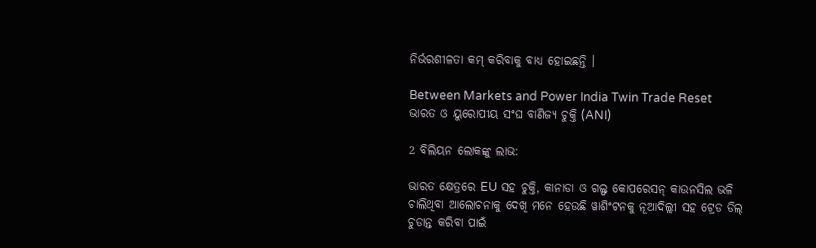ନିର୍ଭରଶୀଳତା କମ୍‌ କରିବାକୁ ବାଧ୍ୟ ହୋଇଛନ୍ତି ।

Between Markets and Power India Twin Trade Reset
ଭାରତ ଓ ୟୁରୋପୀୟ ସଂଘ ବାଣିଜ୍ୟ ଚୁକ୍ତି (ANI)

2 ବିଲିୟନ ଲୋକଙ୍କୁ ଲାଭ:

ଭାରତ କ୍ଷେତ୍ରରେ EU ସହ ଚୁକ୍ତି, କାନାଡା ଓ ଗଲ୍ଫ କୋପରେସନ୍‌ କାଉନସିଲ ଭଳି ଚାଲିଥିବା ଆଲୋଚନାକୁ ଦେଖି ମନେ ହେଉଛି ୱାଶିଂଟନକୁ ନୂଆଦିଲ୍ଲୀ ସହ ଟ୍ରେଡ ଡିଲ୍‌ ଚୁଡାନ୍ତ କରିବା ପାଇଁ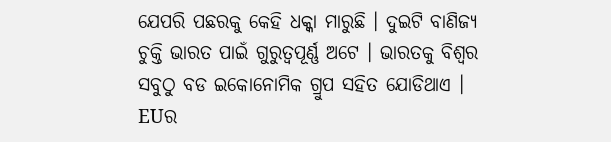ଯେପରି ପଛରକୁ କେହି ଧକ୍କା ମାରୁଛି । ଦୁଇଟି ବାଣିଜ୍ୟ ଚୁକ୍ତି ଭାରତ ପାଇଁ ଗୁରୁତ୍ବପୂର୍ଣ୍ଣ ଅଟେ । ଭାରତକୁ ବିଶ୍ବର ସବୁଠୁ ବଡ ଇକୋନୋମିକ ଗ୍ରୁପ ସହିତ ଯୋଡିଥାଏ । EUର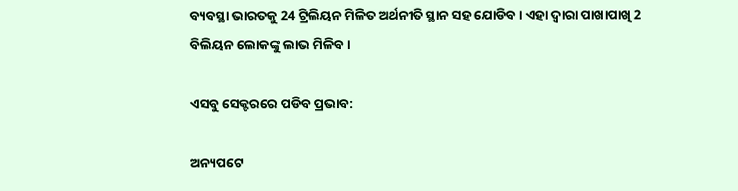ବ୍ୟବସ୍ଥା ଭାରତକୁ 24 ଟ୍ରିଲିୟନ ମିଳିତ ଅର୍ଥନୀତି ସ୍ଥାନ ସହ ଯୋଡିବ । ଏହା ଦ୍ବାରା ପାଖାପାଖି 2 ବିଲିୟନ ଲୋକଙ୍କୁ ଲାଭ ମିଳିବ ।

ଏସବୁ ସେକ୍ଟରରେ ପଡିବ ପ୍ରଭାବ:

ଅନ୍ୟପଟେ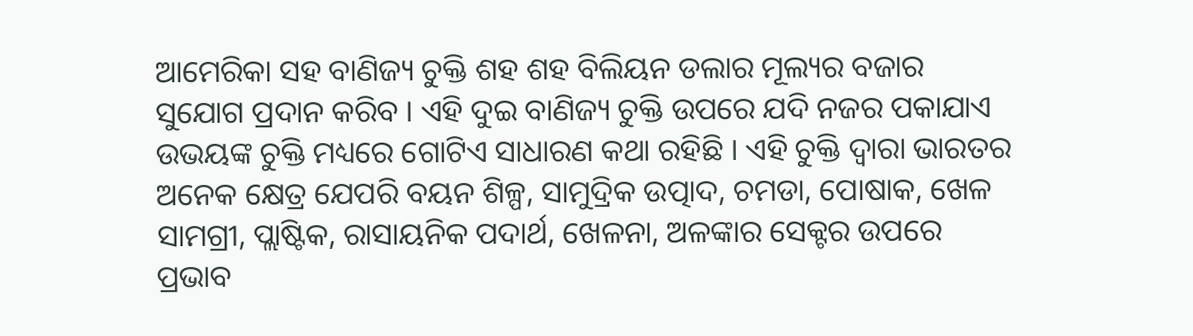ଆମେରିକା ସହ ବାଣିଜ୍ୟ ଚୁକ୍ତି ଶହ ଶହ ବିଲିୟନ ଡଲାର ମୂଲ୍ୟର ବଜାର ସୁଯୋଗ ପ୍ରଦାନ କରିବ । ଏହି ଦୁଇ ବାଣିଜ୍ୟ ଚୁକ୍ତି ଉପରେ ଯଦି ନଜର ପକାଯାଏ ଉଭୟଙ୍କ ଚୁକ୍ତି ମଧ୍ୟରେ ଗୋଟିଏ ସାଧାରଣ କଥା ରହିଛି । ଏହି ଚୁକ୍ତି ଦ୍ବାରା ଭାରତର ଅନେକ କ୍ଷେତ୍ର ଯେପରି ବୟନ ଶିଳ୍ପ, ସାମୁଦ୍ରିକ ଉତ୍ପାଦ, ଚମଡା, ପୋଷାକ, ଖେଳ ସାମଗ୍ରୀ, ପ୍ଲାଷ୍ଟିକ, ରାସାୟନିକ ପଦାର୍ଥ, ଖେଳନା, ଅଳଙ୍କାର ସେକ୍ଟର ଉପରେ ପ୍ରଭାବ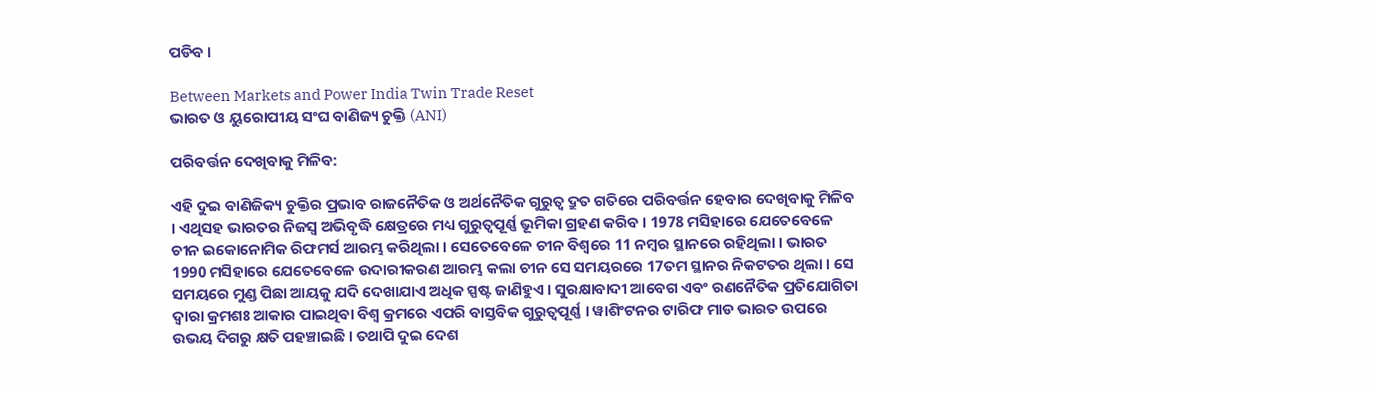ପଡିବ ।

Between Markets and Power India Twin Trade Reset
ଭାରତ ଓ ୟୁରୋପୀୟ ସଂଘ ବାଣିଜ୍ୟ ଚୁକ୍ତି (ANI)

ପରିବର୍ତ୍ତନ ଦେଖିବାକୁ ମିଳିବ:

ଏହି ଦୁଇ ବାଣିଜିକ୍ୟ ଚୁକ୍ତିର ପ୍ରଭାବ ରାଜନୈତିକ ଓ ଅର୍ଥନୈତିକ ଗୁରୁତ୍ବ ଦ୍ରୁତ ଗତିରେ ପରିବର୍ତ୍ତନ ହେବାର ଦେଖିବାକୁ ମିଳିବ । ଏଥିସହ ଭାରତର ନିଜସ୍ବ ଅଭିବୃଦ୍ଧି କ୍ଷେତ୍ରରେ ମଧ୍ୟ ଗୁରୁତ୍ବପୂର୍ଣ୍ଣ ଭୂମିକା ଗ୍ରହଣ କରିବ । 1978 ମସିହାରେ ଯେତେବେଳେ ଚୀନ ଇକୋନୋମିକ ରିଫମର୍ସ ଆରମ୍ଭ କରିଥିଲା । ସେତେବେଳେ ଚୀନ ବିଶ୍ବରେ 11 ନମ୍ବର ସ୍ଥାନରେ ରହିଥିଲା । ଭାରତ 1990 ମସିହାରେ ଯେତେବେଳେ ଉଦାରୀକରଣ ଆରମ୍ଭ କଲା ଚୀନ ସେ ସମୟରରେ 17ତମ ସ୍ଥାନର ନିକଟତର ଥିଲା । ସେ ସମୟରେ ମୁଣ୍ଡ ପିଛା ଆୟକୁ ଯଦି ଦେଖାଯାଏ ଅଧିକ ସ୍ପଷ୍ଟ ଜାଣିହୁଏ । ସୁରକ୍ଷାବାଦୀ ଆବେଗ ଏବଂ ରଣନୈତିକ ପ୍ରତିଯୋଗିତା ଦ୍ୱାରା କ୍ରମଶଃ ଆକାର ପାଇଥିବା ବିଶ୍ୱ କ୍ରମରେ ଏପରି ବାସ୍ତବିକ ଗୁରୁତ୍ୱପୂର୍ଣ୍ଣ । ୱାଶିଂଟନର ଟାରିଫ ମାଡ ଭାରତ ଉପରେ ଉଭୟ ଦିଗରୁ କ୍ଷତି ପହଞ୍ଚାଇଛି । ତଥାପି ଦୁଇ ଦେଶ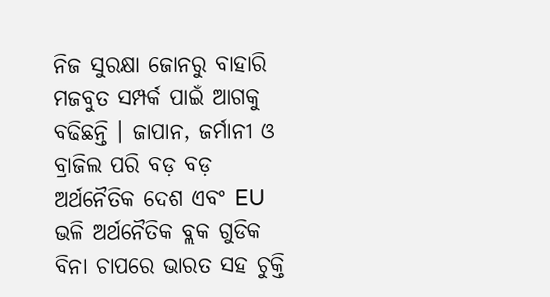ନିଜ ସୁରକ୍ଷା ଜୋନରୁ ବାହାରି ମଜବୁତ ସମ୍ପର୍କ ପାଇଁ ଆଗକୁ ବଢିଛନ୍ତି । ଜାପାନ, ଜର୍ମାନୀ ଓ ବ୍ରାଜିଲ ପରି ବଡ଼ ବଡ଼ ଅର୍ଥନୈତିକ ଦେଶ ଏବଂ EU ଭଳି ଅର୍ଥନୈତିକ ବ୍ଲକ ଗୁଡିକ ବିନା ଚାପରେ ଭାରତ ସହ ଚୁକ୍ତି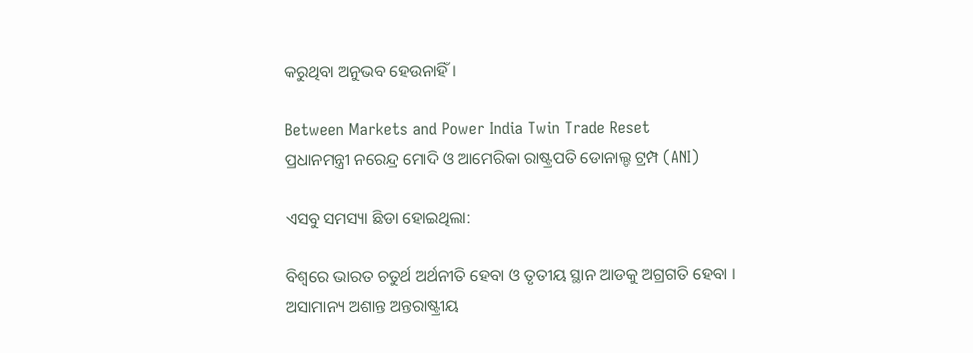କରୁଥିବା ଅନୁଭବ ହେଉନାହିଁ ।

Between Markets and Power India Twin Trade Reset
ପ୍ରଧାନମନ୍ତ୍ରୀ ନରେନ୍ଦ୍ର ମୋଦି ଓ ଆମେରିକା ରାଷ୍ଟ୍ରପତି ଡୋନାଲ୍ଡ ଟ୍ରମ୍ପ (ANI)

ଏସବୁ ସମସ୍ୟା ଛିଡା ହୋଇଥିଲା:

ବିଶ୍ବରେ ଭାରତ ଚତୁର୍ଥ ଅର୍ଥନୀତି ହେବା ଓ ତୃତୀୟ ସ୍ଥାନ ଆଡକୁ ଅଗ୍ରଗତି ହେବା । ଅସାମାନ୍ୟ ଅଶାନ୍ତ ଅନ୍ତରାଷ୍ଟ୍ରୀୟ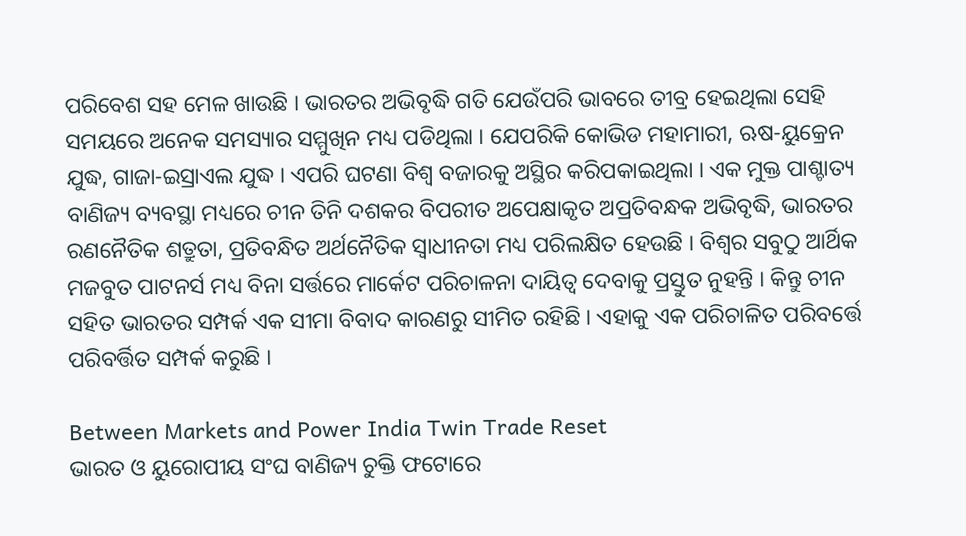ପରିବେଶ ସହ ମେଳ ଖାଉଛି । ଭାରତର ଅଭିବୃଦ୍ଧି ଗତି ଯେଉଁପରି ଭାବରେ ତୀବ୍ର ହେଇଥିଲା ସେହି ସମୟରେ ଅନେକ ସମସ୍ୟାର ସମ୍ମୁଖିନ ମଧ୍ୟ ପଡିଥିଲା । ଯେପରିକି କୋଭିଡ ମହାମାରୀ, ଋଷ-ୟୁକ୍ରେନ ଯୁଦ୍ଧ, ଗାଜା-ଇସ୍ରାଏଲ ଯୁଦ୍ଧ । ଏପରି ଘଟଣା ବିଶ୍ବ ବଜାରକୁ ଅସ୍ଥିର କରିପକାଇଥିଲା । ଏକ ମୁକ୍ତ ପାଶ୍ଚାତ୍ୟ ବାଣିଜ୍ୟ ବ୍ୟବସ୍ଥା ମଧ୍ୟରେ ଚୀନ ତିନି ଦଶକର ବିପରୀତ ଅପେକ୍ଷାକୃତ ଅପ୍ରତିବନ୍ଧକ ଅଭିବୃଦ୍ଧି, ଭାରତର ରଣନୈତିକ ଶତ୍ରୁତା, ପ୍ରତିବନ୍ଧିତ ଅର୍ଥନୈତିକ ସ୍ବାଧୀନତା ମଧ୍ୟ ପରିଲକ୍ଷିତ ହେଉଛି । ବିଶ୍ବର ସବୁଠୁ ଆର୍ଥିକ ମଜବୁତ ପାଟନର୍ସ ମଧ୍ୟ ବିନା ସର୍ତ୍ତରେ ମାର୍କେଟ ପରିଚାଳନା ଦାୟିତ୍ବ ଦେବାକୁ ପ୍ରସ୍ତୁତ ନୁହନ୍ତି । କିନ୍ତୁ ଚୀନ ସହିତ ଭାରତର ସମ୍ପର୍କ ଏକ ସୀମା ବିବାଦ କାରଣରୁ ସୀମିତ ରହିଛି । ଏହାକୁ ଏକ ପରିଚାଳିତ ପରିବର୍ତ୍ତେ ପରିବର୍ତ୍ତିତ ସମ୍ପର୍କ କରୁଛି ।

Between Markets and Power India Twin Trade Reset
ଭାରତ ଓ ୟୁରୋପୀୟ ସଂଘ ବାଣିଜ୍ୟ ଚୁକ୍ତି ଫଟୋରେ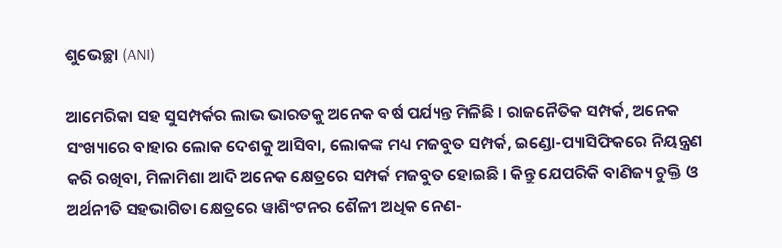ଶୁଭେଚ୍ଛା (ANI)

ଆମେରିକା ସହ ସୁସମ୍ପର୍କର ଲାଭ ଭାରତକୁ ଅନେକ ବର୍ଷ ପର୍ଯ୍ୟନ୍ତ ମିଳିଛି । ରାଜନୈତିକ ସମ୍ପର୍କ, ଅନେକ ସଂଖ୍ୟାରେ ବାହାର ଲୋକ ଦେଶକୁ ଆସିବା, ଲୋକଙ୍କ ମଧ୍ୟ ମଜବୁତ ସମ୍ପର୍କ, ଇଣ୍ଡୋ-ପ୍ୟାସିଫିକରେ ନିୟନ୍ତ୍ରଣ କରି ରଖିବା, ମିଳାମିଶା ଆଦି ଅନେକ କ୍ଷେତ୍ରରେ ସମ୍ପର୍କ ମଜବୁତ ହୋଇଛି । କିନ୍ତୁ ଯେପରିକି ବାଣିଜ୍ୟ ଚୁକ୍ତି ଓ ଅର୍ଥନୀତି ସହଭାଗିତା କ୍ଷେତ୍ରରେ ୱାଶିଂଟନର ଶୈଳୀ ଅଧିକ ନେଣ-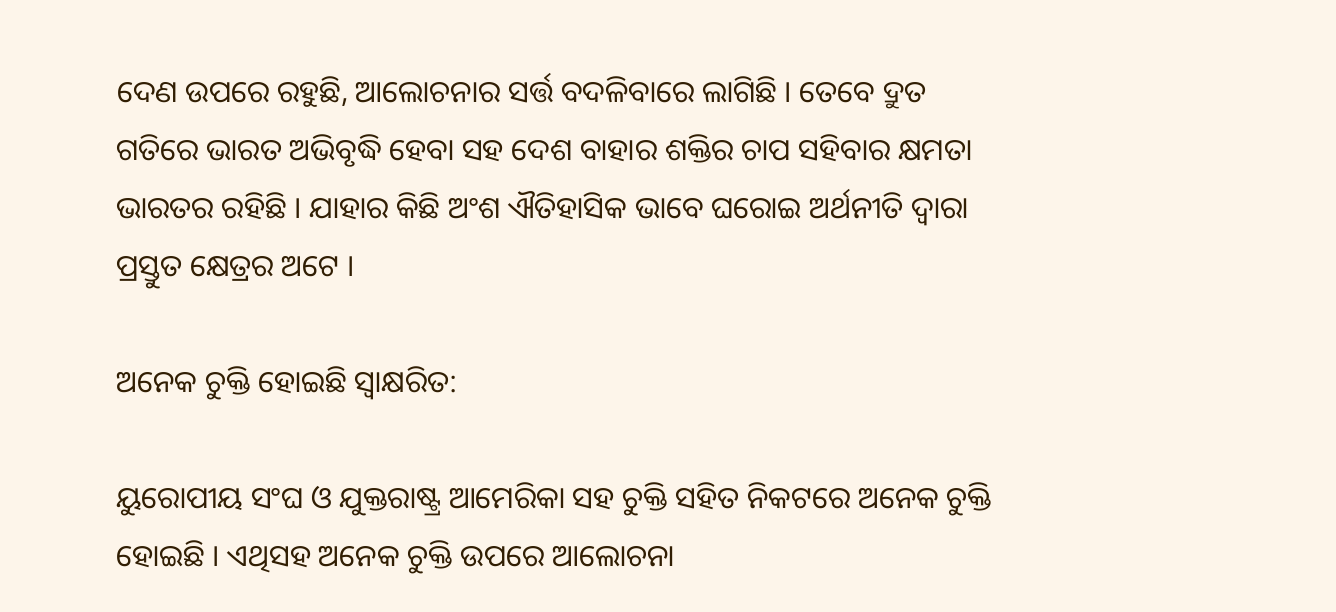ଦେଣ ଉପରେ ରହୁଛି, ଆଲୋଚନାର ସର୍ତ୍ତ ବଦଳିବାରେ ଲାଗିଛି । ତେବେ ଦ୍ରୁତ ଗତିରେ ଭାରତ ଅଭିବୃଦ୍ଧି ହେବା ସହ ଦେଶ ବାହାର ଶକ୍ତିର ଚାପ ସହିବାର କ୍ଷମତା ଭାରତର ରହିଛି । ଯାହାର କିଛି ଅଂଶ ଐତିହାସିକ ଭାବେ ଘରୋଇ ଅର୍ଥନୀତି ଦ୍ବାରା ପ୍ରସ୍ତୁତ କ୍ଷେତ୍ରର ଅଟେ ।

ଅନେକ ଚୁକ୍ତି ହୋଇଛି ସ୍ବାକ୍ଷରିତ:

ୟୁରୋପୀୟ ସଂଘ ଓ ଯୁକ୍ତରାଷ୍ଟ୍ର ଆମେରିକା ସହ ଚୁକ୍ତି ସହିତ ନିକଟରେ ଅନେକ ଚୁକ୍ତି ହୋଇଛି । ଏଥିସହ ଅନେକ ଚୁକ୍ତି ଉପରେ ଆଲୋଚନା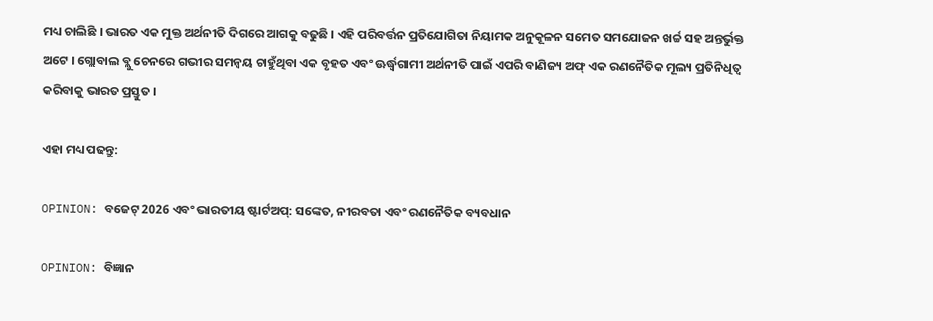ମଧ୍ୟ ଚାଲିଛି । ଭାରତ ଏକ ମୁକ୍ତ ଅର୍ଥନୀତି ଦିଗରେ ଆଗକୁ ବଢୁଛି । ଏହି ପରିବର୍ତ୍ତନ ପ୍ରତିଯୋଗିତା ନିୟାମକ ଅନୁକୂଳନ ସମେତ ସମଯୋଜନ ଖର୍ଚ୍ଚ ସହ ଅନ୍ତର୍ଭୁକ୍ତ ଅଟେ । ଗ୍ଲୋବାଲ ବ୍ଲୁ ଚେନରେ ଗଭୀର ସମନ୍ୱୟ ଚାହୁଁଥିବା ଏକ ବୃହତ ଏବଂ ଊର୍ଦ୍ଧ୍ୱଗାମୀ ଅର୍ଥନୀତି ପାଇଁ ଏପରି ବାଣିଜ୍ୟ ଅଫ୍ ଏକ ରଣନୈତିକ ମୂଲ୍ୟ ପ୍ରତିନିଧିତ୍ୱ କରିବାକୁ ଭାରତ ପ୍ରସ୍ତୁତ ।

ଏହା ମଧ୍ୟ ପଢନ୍ତୁ:

OPINION: ବଜେଟ୍ 2026 ଏବଂ ଭାରତୀୟ ଷ୍ଟାର୍ଟଅପ୍: ସଙ୍କେତ, ନୀରବତା ଏବଂ ରଣନୈତିକ ବ୍ୟବଧାନ

OPINION: ବିଜ୍ଞାନ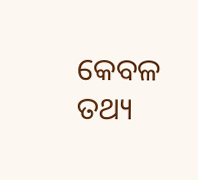କେବଳ ତଥ୍ୟ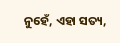ନୁହେଁ, ଏହା ସତ୍ୟ,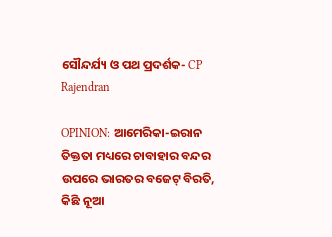ସୌନ୍ଦର୍ଯ୍ୟ ଓ ପଥ ପ୍ରଦର୍ଶକ- CP Rajendran

OPINION: ଆମେରିକା-ଇରାନ ତିକ୍ତତା ମଧ୍ୟରେ ଚାବାହାର ବନ୍ଦର ଉପରେ ଭାରତର ବଜେଟ୍ ବିରତି, କିଛି ନୂଆ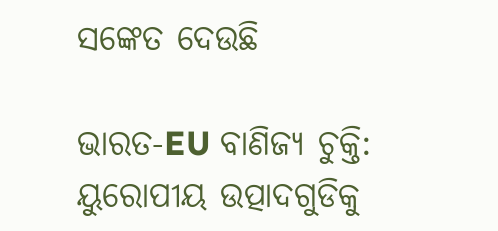ସଙ୍କେତ ଦେଉଛି

ଭାରତ-EU ବାଣିଜ୍ୟ ଚୁକ୍ତି: ୟୁରୋପୀୟ ଉତ୍ପାଦଗୁଡିକୁ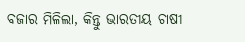ବଜାର ମିଳିଲା, କିନ୍ତୁ ଭାରତୀୟ ଚାଷୀ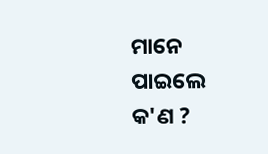ମାନେ ପାଇଲେ କ'ଣ ?